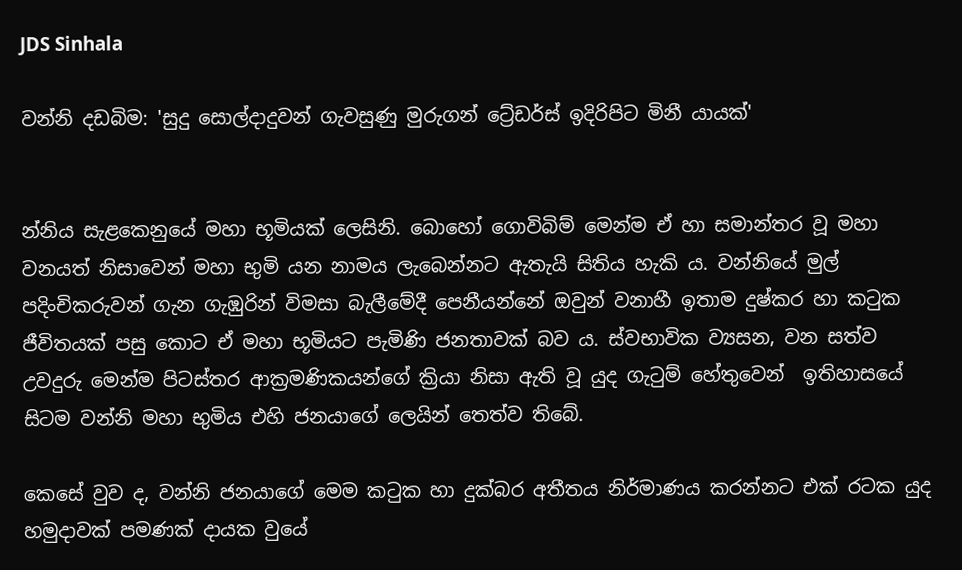JDS Sinhala

වන්නි දඩබිම: 'සුදු සොල්දාදුවන් ගැවසුණු මුරුගන් ට්‍රේඩර්ස් ඉදිරිපිට මිනී යායක්'


න්නිය සැළකෙනුයේ මහා භූමියක් ලෙසිනි. බොහෝ ගොවිබිම් මෙන්ම ඒ හා සමාන්තර වූ මහා වනයත් නිසාවෙන් මහා භුමි යන නාමය ලැබෙන්නට ඇතැයි සිතිය හැකි ය. වන්නියේ මුල් පදිංචිකරුවන් ගැන ගැඹුරින් විමසා බැලීමේදී පෙනීයන්නේ ඔවුන් වනාහී ඉතාම දුෂ්කර හා කටුක ජීවිතයක් පසු කොට ඒ මහා භූමියට පැමිණි ජනතාවක් බව ය. ස්වභාවික ව්‍යසන, වන සත්ව උවදුරු මෙන්ම පිටස්තර ආක්‍රමණිකයන්ගේ ක්‍රියා නිසා ඇති වූ යුද ගැටුම් හේතුවෙන්  ඉතිහාසයේ සිටම වන්නි මහා භුමිය එහි ජනයාගේ ලෙයින් තෙත්ව තිබේ.

කෙසේ වුව ද, වන්නි ජනයාගේ මෙම කටුක හා දුක්බර අතීතය නිර්මාණය කරන්නට එක් රටක යුද හමුදාවක් පමණක් දායක වුයේ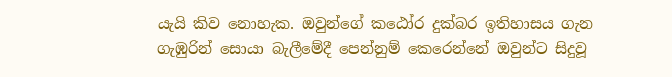යැයි කිව නොහැක. ඔවුන්ගේ කඨෝර දුක්බර ඉතිහාසය ගැන ගැඹුරින් සොයා බැලීමේදී පෙන්නුම් කෙරෙන්නේ ඔවුන්ට සිදුවූ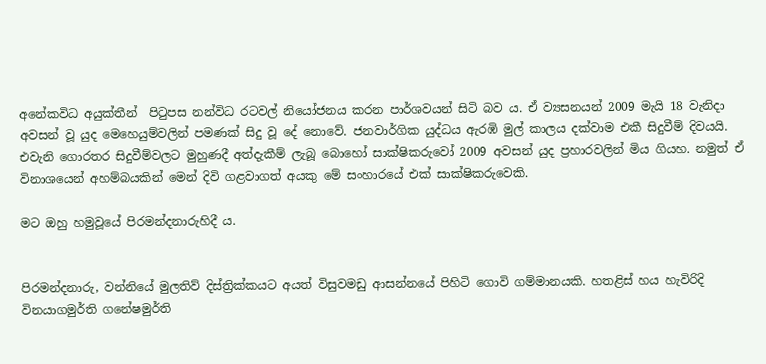අනේකවිධ අයුක්තීන්  පිටුපස නන්විධ රටවල් නියෝජනය කරන පාර්ශවයන් සිටි බව ය. ඒ ව්‍යසනයන් 2009 මැයි 18 වැනිදා අවසන් වූ යුද මෙහෙයුම්වලින් පමණක් සිදු වූ දේ නොවේ. ජනවාර්ගික යුද්ධය ඇරඹි මුල් කාලය දක්වාම එකී සිදුවීම් දිවයයි. එවැනි ගොරතර සිදුවීම්වලට මුහුණදී අත්දැකීම් ලැබූ බොහෝ සාක්ෂිකරුවෝ 2009 අවසන් යුද ප්‍රහාරවලින් මිය ගියහ. නමුත් ඒ විනාශයෙන් අහම්බයකින් මෙන් දිවි ගළවාගත් අයකු මේ සංහාරයේ එක් සාක්ෂිකරුවෙකි.

මට ඔහු හමුවූයේ පිරමන්දනාරුහිදී ය.


පිරමන්දනාරු, වන්නියේ මුලතිව් දිස්ත්‍රික්කයට අයත් විසුවමඩු ආසන්නයේ පිහිටි ගොවි ගම්මානයකි. හතළිස් හය හැවිරිදි විනයාගමුර්ති ගනේෂමුර්ති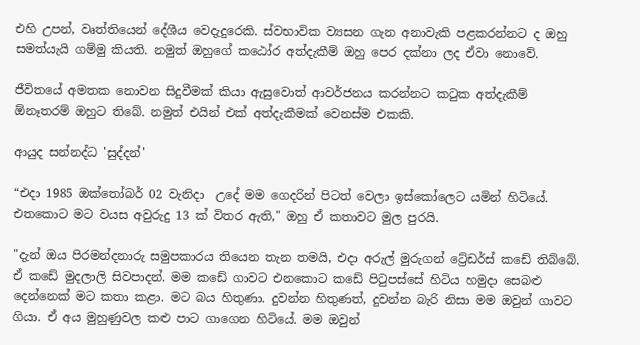එහි උපන්, වෘත්තියෙන් දේශීය වෙදැදුරෙකි. ස්වභාවික ව්‍යසන ගැන අනාවැකි පළකරන්නට ද ඔහු සමත්යැයි ගම්මු කියති. නමුත් ඔහුගේ කඨෝර අත්දැකීම් ඔහු පෙර දක්නා ලද ඒවා නොවේ.

ජීවිතයේ අමතක නොවන සිදුවීමක් කියා ඇසුවොත් ආවර්ජනය කරන්නට කටුක අත්දැකීම් ඕනෑතරම් ඔහුට තිබේ. නමුත් එයින් එක් අත්දැකීමක් වෙනස්ම එකකි.

ආයුද සන්නද්ධ 'සුද්දන්'

“එදා 1985 ඔක්තෝබර් 02 වැනිදා  උදේ මම ගෙදරින් පිටත් වෙලා ඉස්කෝලෙට යමින් හිටියේ. එතකොට මට වයස අවුරුදු 13 ක් විතර ඇති," ඔහු ඒ කතාවට මුල පුරයි.

"දැන් ඔය පිරමන්දනාරු සමුපකාරය තියෙන තැන තමයි, එදා අරුල් මුරුගන් ට්‍රේඩර්ස් කඩේ තිබ්බේ. ඒ කඩේ මුදලාලි සිවපාදන්. මම කඩේ ගාවට එනකොට කඩේ පිටුපස්සේ හිටිය හමුදා සෙබළු දෙන්නෙක් මට කතා කළා. මට බය හිතුණා. දුවන්න හිතුණත්, දුවන්න බැරි නිසා මම ඔවුන් ගාවට ගියා. ඒ අය මුහුණුවල කළු පාට ගාගෙන හිටියේ. මම ඔවුන්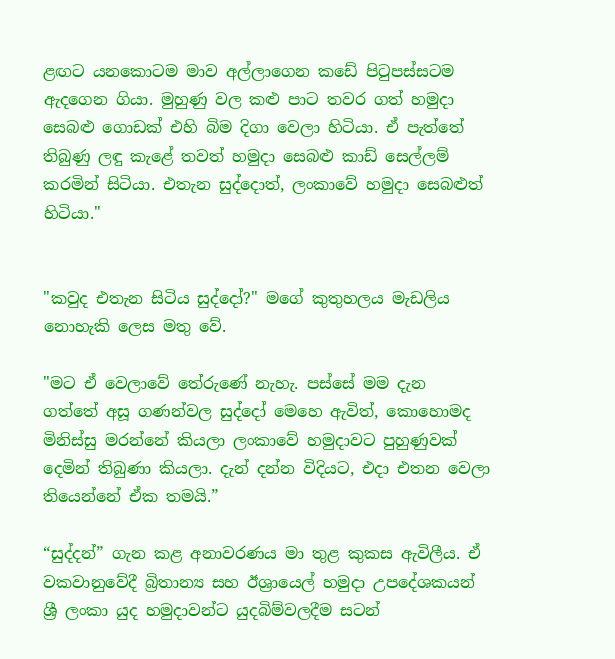ළඟට යනකොටම මාව අල්ලාගෙන කඩේ පිටුපස්සටම ඇදගෙන ගියා. මුහුණු වල කළු පාට තවර ගත් හමුදා සෙබළු ගොඩක් එහි බිම දිගා වෙලා හිටියා. ඒ පැත්තේ තිබුණු ලඳු කැළේ තවත් හමුදා සෙබළු කාඩ් සෙල්ලම් කරමින් සිටියා. එතැන සුද්දොත්, ලංකාවේ හමුදා සෙබළුත් හිටියා."


"කවුද එතැන සිටිය සුද්දෝ?" මගේ කුතුහලය මැඩලිය නොහැකි ලෙස මතු වේ.

"මට ඒ වෙලාවේ තේරුණේ නැහැ. පස්සේ මම දැන  ගත්තේ අසූ ගණන්වල සුද්දෝ මෙහෙ ඇවිත්, කොහොමද මිනිස්සු මරන්නේ කියලා ලංකාවේ හමුදාවට පුහුණුවක් දෙමින් තිබුණා කියලා. දැන් දන්න විදියට, එදා එතන වෙලා තියෙන්නේ ඒක තමයි.”

“සුද්දන්” ගැන කළ අනාවරණය මා තුළ කුකස ඇවිලීය. ඒ වකවානුවේදී බ්‍රිතාන්‍ය සහ ඊශ්‍රායෙල් හමුදා උපදේශකයන් ශ්‍රී ලංකා යුද හමුදාවන්ට යුදබිම්වලදීම සටන්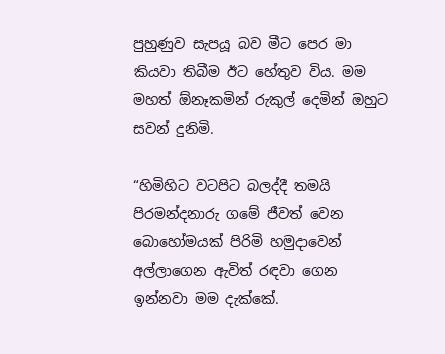පුහුණුව සැපයූ බව මීට පෙර මා කියවා තිබීම ඊට හේතුව විය. මම මහත් ඕනෑකමින් රුකුල් දෙමින් ඔහුට සවන් දුනිමි.

“හිමිහිට වටපිට බලද්දී තමයි පිරමන්දනාරු ගමේ ජීවත් වෙන බොහෝමයක් පිරිමි හමුදාවෙන් අල්ලාගෙන ඇවිත් රඳවා ගෙන ඉන්නවා මම දැක්කේ.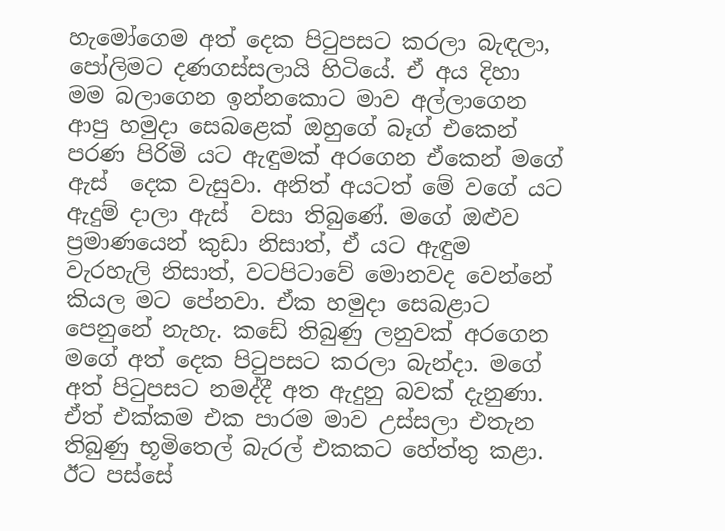හැමෝගෙම අත් දෙක පිටුපසට කරලා බැඳලා, පෝලිමට දණගස්සලායි හිටියේ. ඒ අය දිහා මම බලාගෙන ඉන්නකොට මාව අල්ලාගෙන ආපු හමුදා සෙබළෙක් ඔහුගේ බෑග් එකෙන් පරණ පිරිමි යට ඇඳුමක් අරගෙන ඒකෙන් මගේ ඇස්  දෙක වැසුවා. අනිත් අයටත් මේ වගේ යට ඇදුම් දාලා ඇස්  වසා තිබුණේ. මගේ ඔළුව ප්‍රමාණයෙන් කුඩා නිසාත්, ඒ යට ඇඳුම වැරහැලි නිසාත්, වටපිටාවේ මොනවද වෙන්නේ කියල මට පේනවා. ඒක හමුදා සෙබළාට පෙනුනේ නැහැ. කඩේ තිබුණු ලනුවක් අරගෙන මගේ අත් දෙක පිටුපසට කරලා බැන්දා. මගේ අත් පිටුපසට නමද්දී අත ඇදුනු බවක් දැනුණා. ඒත් එක්කම එක පාරම මාව උස්සලා එතැන තිබුණු භූමිතෙල් බැරල් එකකට හේත්තු කළා.  ඊට පස්සේ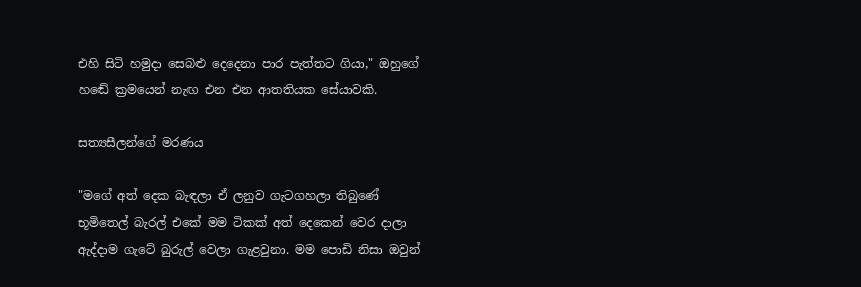එහි සිටි හමුදා සෙබළු දෙදෙනා පාර පැත්තට ගියා," ඔහුගේ හඬේ ක්‍රමයෙන් නැඟ එන එන ආතතියක සේයාවකි.

සත්‍යසීලන්ගේ මරණය

"මගේ අත් දෙක බැඳලා ඒ ලනුව ගැටගහලා තිබුණේ භූමිතෙල් බැරල් එකේ මම ටිකක් අත් දෙකෙන් වෙර දාලා ඇද්දාම ගැටේ බුරුල් වෙලා ගැළවුනා. මම පොඩි නිසා ඔවුන්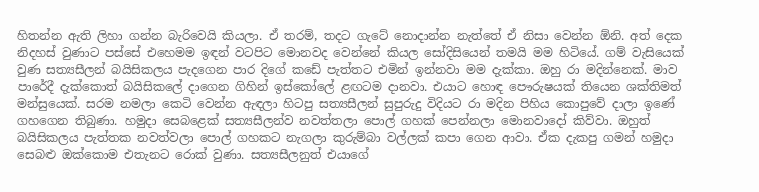හිතන්න ඇති ලිහා ගන්න බැරිවෙයි කියලා. ඒ තරම්, තදට ගැටේ නොදාන්න නැත්තේ ඒ නිසා වෙන්න ඕනි. අත් දෙක නිදහස් වුණාට පස්සේ එහෙමම ඉඳන් වටපිට මොනවද වෙන්නේ කියල සෝදිසියෙන් තමයි මම හිටියේ. ගම් වැසියෙක් වුණ සත්‍යසීලන් බයිසිකලය පැදගෙන පාර දිගේ කඩේ පැත්තට එමින් ඉන්නවා මම දැක්කා. ඔහු රා මදින්නෙක්. මාව පාරේදී දැක්කොත් බයිසිකලේ දාගෙන ගිහින් ඉස්කෝලේ ළඟටම දානවා. එයාට හොඳ පෞරුෂයක් තියෙන ශක්තිමත් මන්සුයෙක්. සරම නමලා කෙටි වෙන්න ඇඳලා හිටපු සත්‍යසීලන් සුපුරුදු විදියට රා මදින පිහිය කොපුවේ දාලා ඉණේ ගහගෙන තිබුණා. හමුදා සෙබළෙක් සත්‍යසීලන්ව නවත්තලා පොල් ගහක් පෙන්නලා මොනවාදෝ කිව්වා. ඔහුත් බයිසිකලය පැත්තක නවත්වලා පොල් ගහකට නැගලා කුරුම්බා වල්ලක් කපා ගෙන ආවා. ඒක දැකපු ගමන් හමුදා සෙබළු ඔක්කොම එතැනට රොක් වුණා. සත්‍යසීලනුත් එයාගේ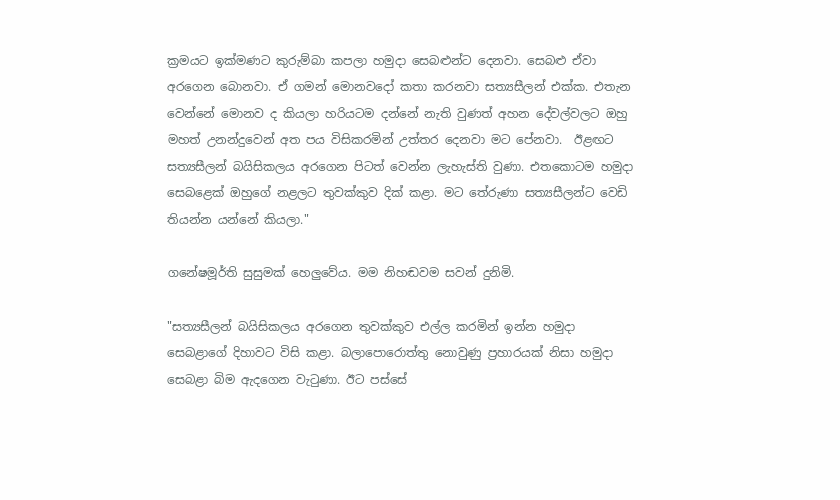ක්‍රමයට ඉක්මණට කුරුම්බා කපලා හමුදා සෙබළුන්ට දෙනවා. සෙබළු ඒවා අරගෙන බොනවා. ඒ ගමන් මොනවදෝ කතා කරනවා සත්‍යසීලන් එක්ක. එතැන වෙන්නේ මොනව ද කියලා හරියටම දන්නේ නැති වුණත් අහන දේවල්වලට ඔහු මහත් උනන්දුවෙන් අත පය විසිකරමින් උත්තර දෙනවා මට පේනවා.  ඊළඟට සත්‍යසීලන් බයිසිකලය අරගෙන පිටත් වෙන්න ලැහැස්ති වුණා. එතකොටම හමුදා සෙබළෙක් ඔහුගේ නළලට තුවක්කුව දික් කළා. මට තේරුණා සත්‍යසීලන්ට වෙඩි තියන්න යන්නේ කියලා."

ගනේෂමූර්ති සුසුමක් හෙලුවේය. මම නිහඬවම සවන් දුනිමි.

"සත්‍යසීලන් බයිසිකලය අරගෙන තුවක්කුව එල්ල කරමින් ඉන්න හමුදා සෙබළාගේ දිහාවට විසි කළා. බලාපොරොත්තු නොවුණු ප්‍රහාරයක් නිසා හමුදා සෙබළා බිම ඇදගෙන වැටුණා. ඊට පස්සේ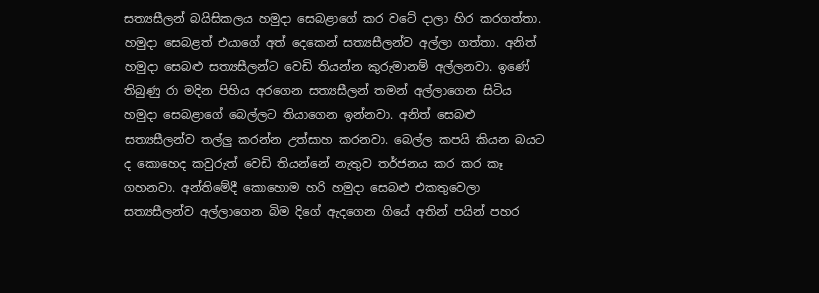සත්‍යසීලන් බයිසිකලය හමුදා සෙබළාගේ කර වටේ දාලා හිර කරගත්තා. හමුදා සෙබළත් එයාගේ අත් දෙකෙන් සත්‍යසීලන්ව අල්ලා ගත්තා. අනිත් හමුදා සෙබළු සත්‍යසීලන්ට වෙඩි තියන්න කුරුමානම් අල්ලනවා. ඉණේ තිබුණු රා මදින පිහිය අරගෙන සත්‍යසීලන් තමන් අල්ලාගෙන සිටිය හමුදා සෙබළාගේ බෙල්ලට තියාගෙන ඉන්නවා. අනිත් සෙබළු සත්‍යසීලන්ව තල්ලු කරන්න උත්සාහ කරනවා. බෙල්ල කපයි කියන බයට ද කොහෙද කවුරුත් වෙඩි තියන්නේ නැතුව තර්ජනය කර කර කෑ ගහනවා. අන්තිමේදී කොහොම හරි හමුදා සෙබළු එකතුවෙලා සත්‍යසීලන්ව අල්ලාගෙන බිම දිගේ ඇදගෙන ගියේ අතින් පයින් පහර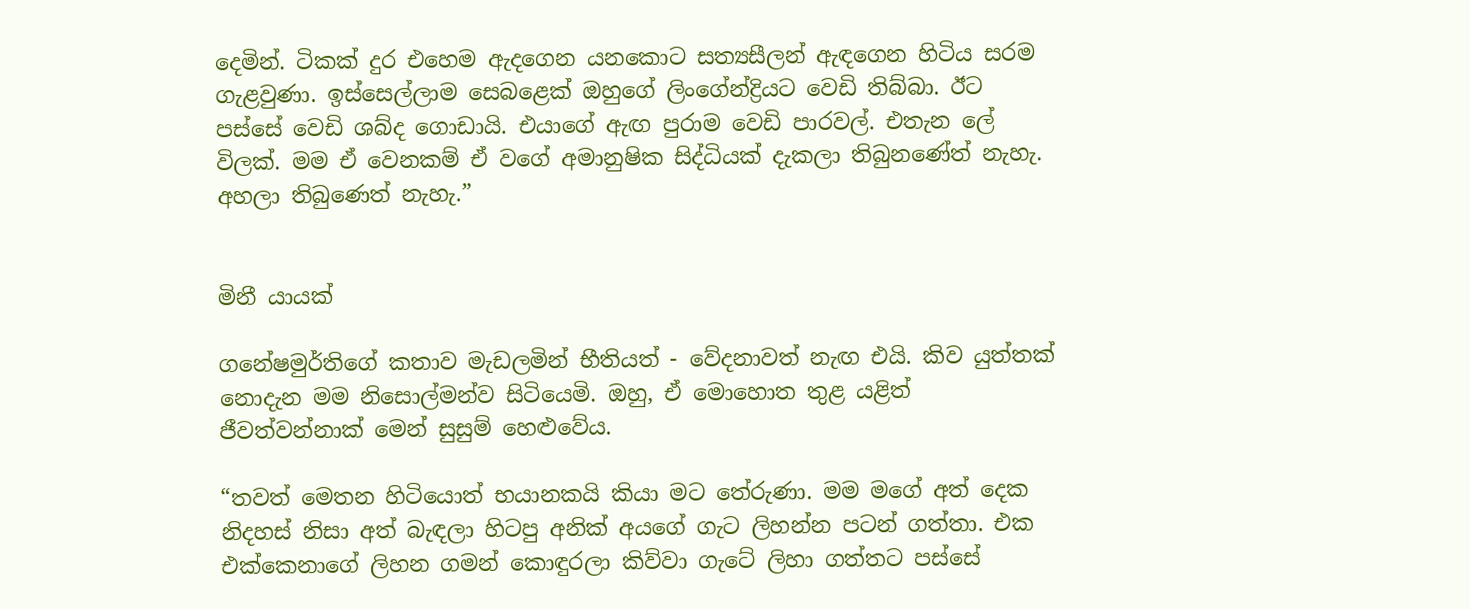දෙමින්. ටිකක් දුර එහෙම ඇදගෙන යනකොට සත්‍යසීලන් ඇඳගෙන හිටිය සරම ගැළවුණා. ඉස්සෙල්ලාම සෙබළෙක් ඔහුගේ ලිංගේන්ද්‍රියට වෙඩි තිබ්බා. ඊට පස්සේ වෙඩි ශබ්ද ගොඩායි. එයාගේ ඇඟ පුරාම වෙඩි පාරවල්. එතැන ලේ විලක්. මම ඒ වෙනකම් ඒ වගේ අමානුෂික සිද්ධියක් දැකලා තිබුනණේත් නැහැ. අහලා තිබුණෙත් නැහැ.”


මිනී යායක්

ගනේෂමුර්තිගේ කතාව මැඩලමින් භීතියත් - වේදනාවත් නැඟ එයි. කිව යුත්තක් නොදැන මම නිසොල්මන්ව සිටියෙමි. ඔහු, ඒ මොහොත තුළ යළිත් ජීවත්වන්නාක් මෙන් සුසුම් හෙළුවේය.

“තවත් මෙතන හිටියොත් භයානකයි කියා මට තේරුණා. මම මගේ අත් දෙක නිදහස් නිසා අත් බැඳලා හිටපු අනික් අයගේ ගැට ලිහන්න පටන් ගත්තා. එක එක්කෙනාගේ ලිහන ගමන් කොඳුරලා කිව්වා ගැටේ ලිහා ගත්තට පස්සේ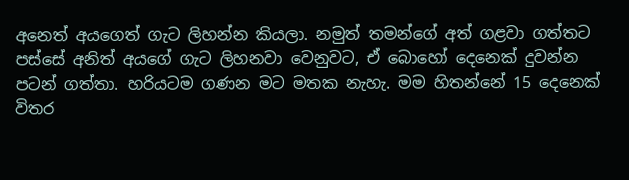අනෙත් අයගෙත් ගැට ලිහන්න කියලා. නමුත් තමන්ගේ අත් ගළවා ගත්තට පස්සේ අනිත් අයගේ ගැට ලිහනවා වෙනුවට, ඒ බොහෝ දෙනෙක් දුවන්න පටන් ගත්තා. හරියටම ගණන මට මතක නැහැ. මම හිතන්නේ 15 දෙනෙක් විතර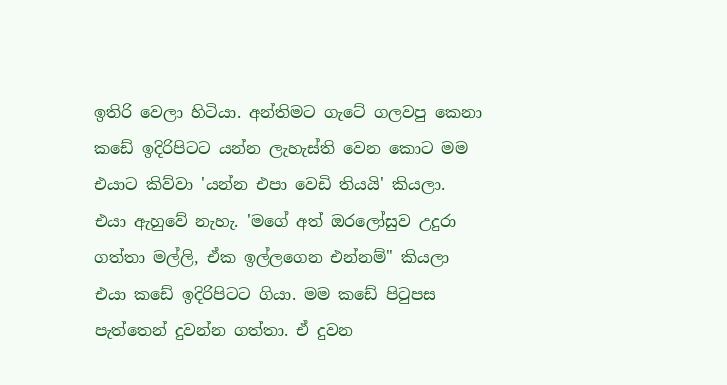ඉතිරි වෙලා හිටියා. අන්තිමට ගැටේ ගලවපු කෙනා කඩේ ඉදිරිපිටට යන්න ලැහැස්ති වෙන කොට මම එයාට කිව්වා 'යන්න එපා වෙඩි තියයි' කියලා. එයා ඇහුවේ නැහැ. 'මගේ අත් ඔරලෝසුව උදුරා ගත්තා මල්ලි, ඒක ඉල්ලගෙන එන්නම්" කියලා එයා කඩේ ඉදිරිපිටට ගියා. මම කඩේ පිටුපස පැත්තෙන් දුවන්න ගත්තා. ඒ දුවන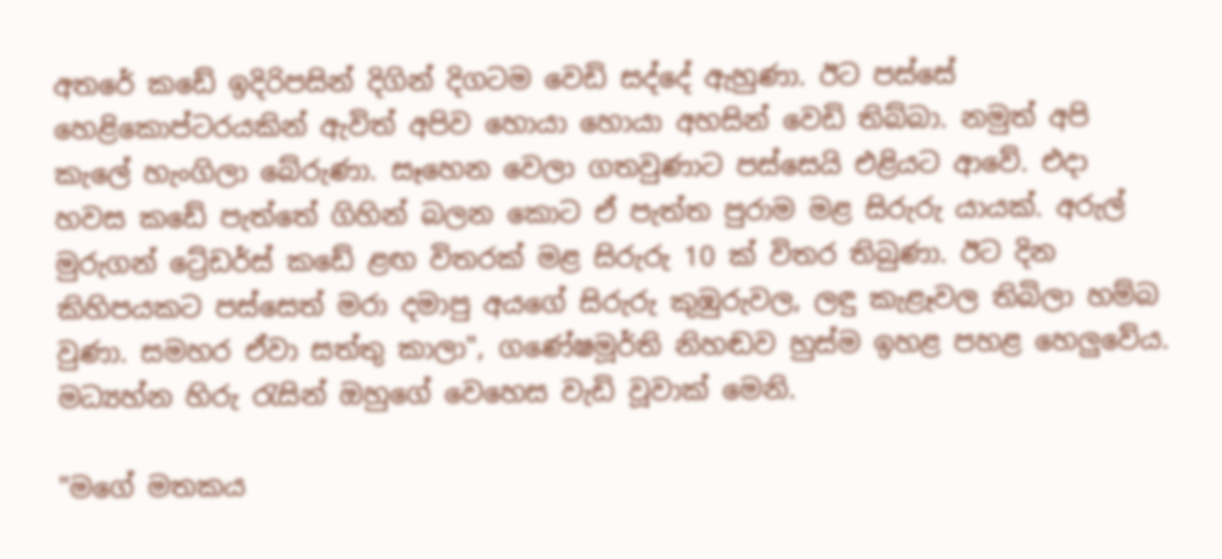අතරේ කඩේ ඉදිරිපසින් දිගින් දිගටම වෙඩි සද්දේ ඇහුණා. ඊට පස්සේ හෙළිකොප්ටරයකින් ඇවිත් අපිව හොයා හොයා අහසින් වෙඩි තිබ්බා. නමුත් අපි කැලේ හැංගිලා බේරුණා. සෑහෙන වෙලා ගතවුණාට පස්සෙයි එළියට ආවේ. එදා හවස කඩේ පැත්තේ ගිහින් බලන කොට ඒ පැත්ත පුරාම මළ සිරුරු යායක්. අරුල් මුරුගන් ට්‍රේඩර්ස් කඩේ ළඟ විතරක් මළ සිරුරු 10 ක් විතර තිබුණා. ඊට දින කිහිපයකට පස්සෙත් මරා දමාපු අයගේ සිරුරු කුඹුරුවල, ලඳු කැළෑවල තිබිලා හම්බ වුණා. සමහර ඒවා සත්තු කාලා", ගණේෂමූර්ති නිහඬව හුස්ම ඉහළ පහළ හෙලුවේය. මධ්‍යහ්න හිරු රැසින් ඔහුගේ වෙහෙස වැඩි වූවාක් මෙනි.

"මගේ මතකය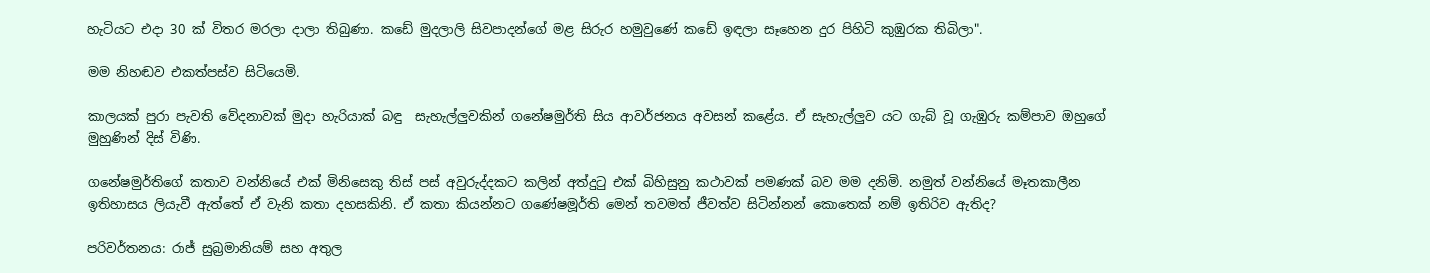හැටියට එදා 30 ක් විතර මරලා දාලා තිබුණා. කඩේ මුදලාලි සිවපාදන්ගේ මළ සිරුර හමුවුණේ කඩේ ඉඳලා සෑහෙන දුර පිහිටි කුඹුරක තිබිලා".

මම නිහඬව එකත්පස්ව සිටියෙමි.

කාලයක් පුරා පැවති වේදනාවක් මුදා හැරියාක් බඳු  සැහැල්ලුවකින් ගනේෂමුර්ති සිය ආවර්ජනය අවසන් කළේය. ඒ සැහැල්ලුව යට ගැබ් වූ ගැඹුරු කම්පාව ඔහුගේ මුහුණින් දිස් විණි.

ගනේෂමුර්තිගේ කතාව වන්නියේ එක් මිනිසෙකු තිස් පස් අවුරුද්දකට කලින් අත්දුටු එක් බිහිසුනු කථාවක් පමණක් බව මම දනිමි. නමුත් වන්නියේ මෑතකාලීන ඉතිහාසය ලියැවී ඇත්තේ ඒ වැනි කතා දහසකිනි. ඒ කතා කියන්නට ගණේෂමූර්ති මෙන් තවමත් ජීවත්ව සිටින්නන් කොතෙක් නම් ඉතිරිව ඇතිද?

පරිවර්තනය: රාජ් සුබ්‍රමානියම් සහ අතුල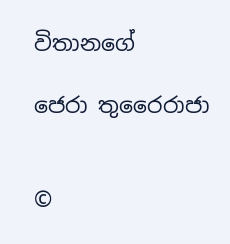විතානගේ

ජෙරා තුරෛරාජා


©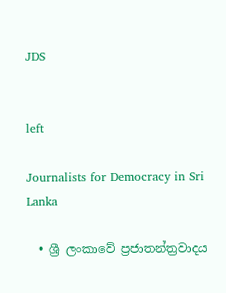JDS


left

Journalists for Democracy in Sri Lanka

  • ශ්‍රී ලංකාවේ ප්‍රජාතන්ත්‍රවාදය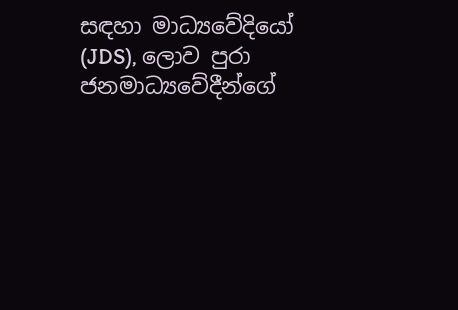සඳහා මාධ්‍යවේදියෝ (JDS), ලොව පුරා ජනමාධ්‍යවේදීන්ගේ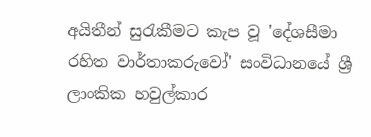අයිතීන් සුරැකීමට කැප වූ 'දේශසීමා රහිත වාර්තාකරුවෝ' සංවිධානයේ ශ්‍රී ලාංකික හවුල්කාර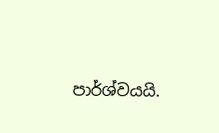පාර්ශ්වයයි.